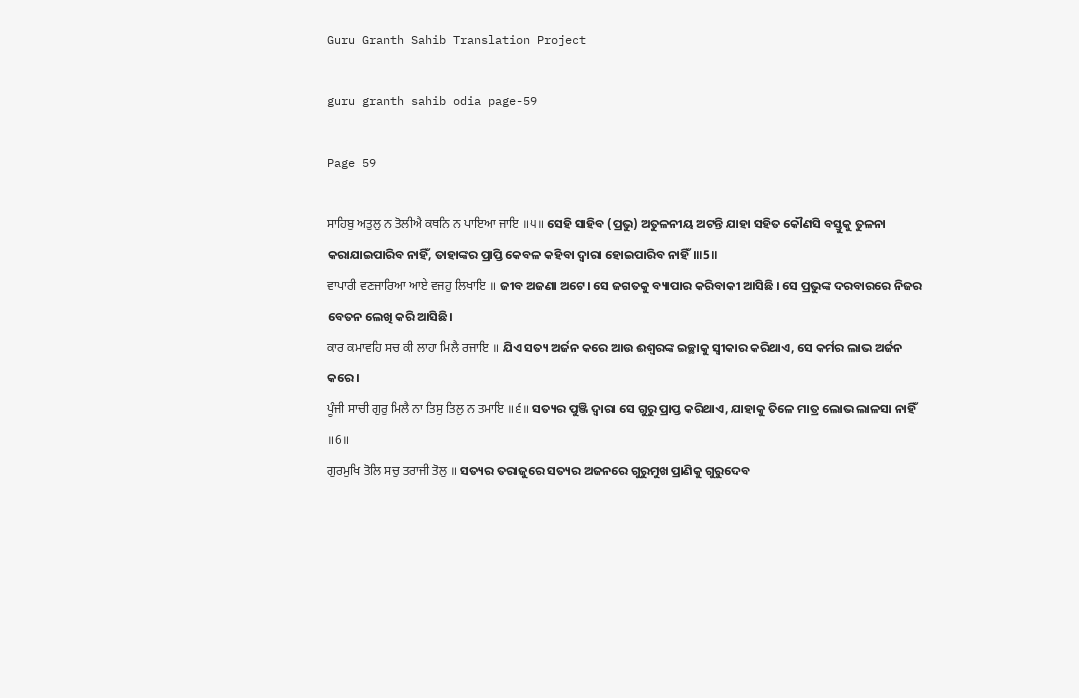Guru Granth Sahib Translation Project

guru granth sahib odia page-59

Page 59

ਸਾਹਿਬੁ ਅਤੁਲੁ ਨ ਤੋਲੀਐ ਕਥਨਿ ਨ ਪਾਇਆ ਜਾਇ ॥੫॥ ସେହି ସାହିବ (ପ୍ରଭୁ) ଅତୁଳନୀୟ ଅଟନ୍ତି ଯାହା ସହିତ କୌଣସି ବସ୍ତୁକୁ ତୁଳନା କରାଯାଇପାରିବ ନାହିଁ, ତାହାଙ୍କର ପ୍ରାପ୍ତି କେବଳ କହିବା ଦ୍ଵାରା ହୋଇପାରିବ ନାହିଁ।॥5॥
ਵਾਪਾਰੀ ਵਣਜਾਰਿਆ ਆਏ ਵਜਹੁ ਲਿਖਾਇ ॥ ଜୀବ ଅଜଣା ଅଟେ। ସେ ଜଗତକୁ ବ୍ୟାପାର କରିବାକୀ ଆସିଛି । ସେ ପ୍ରଭୁଙ୍କ ଦରବାରରେ ନିଜର ବେତନ ଲେଖି କରି ଆସିଛି।
ਕਾਰ ਕਮਾਵਹਿ ਸਚ ਕੀ ਲਾਹਾ ਮਿਲੈ ਰਜਾਇ ॥ ଯିଏ ସତ୍ୟ ଅର୍ଜନ କରେ ଆଉ ଈଶ୍ଵରଙ୍କ ଇଚ୍ଛାକୁ ସ୍ଵୀକାର କରିଥାଏ, ସେ କର୍ମର ଲାଭ ଅର୍ଜନ କରେ।
ਪੂੰਜੀ ਸਾਚੀ ਗੁਰੁ ਮਿਲੈ ਨਾ ਤਿਸੁ ਤਿਲੁ ਨ ਤਮਾਇ ॥੬॥ ସତ୍ୟର ପୁଞ୍ଜି ଦ୍ଵାରା ସେ ଗୁରୁ ପ୍ରାପ୍ତ କରିଥାଏ, ଯାହାକୁ ତିଳେ ମାତ୍ର ଲୋଭ ଲାଳସା ନାହିଁ ॥6॥
ਗੁਰਮੁਖਿ ਤੋਲਿ ਸਚੁ ਤਰਾਜੀ ਤੋਲੁ ॥ ସତ୍ୟର ତରାଜୁରେ ସତ୍ୟର ଅଜନରେ ଗୁରୁମୁଖ ପ୍ରାଣିକୁ ଗୁରୁଦେବ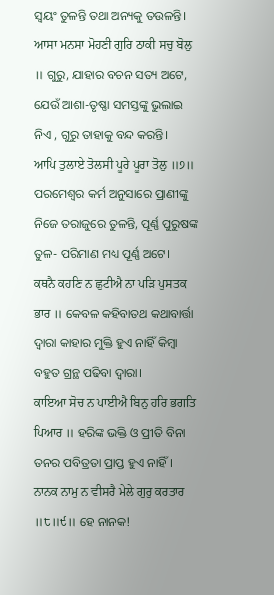ସ୍ଵୟଂ ତୁଳନ୍ତି ତଥା ଅନ୍ୟକୁ ତଉଳନ୍ତି।
ਆਸਾ ਮਨਸਾ ਮੋਹਣੀ ਗੁਰਿ ਠਾਕੀ ਸਚੁ ਬੋਲੁ ॥ ଗୁରୁ, ଯାହାର ବଚନ ସତ୍ୟ ଅଟେ, ଯେଉଁ ଆଶା-ତୃଷ୍ଣା ସମସ୍ତଙ୍କୁ ଭୁଲାଇ ନିଏ , ଗୁରୁ ତାହାକୁ ବନ୍ଦ କରନ୍ତି।
ਆਪਿ ਤੁਲਾਏ ਤੋਲਸੀ ਪੂਰੇ ਪੂਰਾ ਤੋਲੁ ॥੭॥ ପରମେଶ୍ଵର କର୍ମ ଅନୁସାରେ ପ୍ରାଣୀଙ୍କୁ ନିଜେ ତରାଜୁରେ ତୁଳନ୍ତି, ପୂର୍ଣ୍ଣ ପୁରୁଷଙ୍କ ତୁଳ- ପରିମାଣ ମଧ୍ୟ ପୂର୍ଣ୍ଣ ଅଟେ।
ਕਥਨੈ ਕਹਣਿ ਨ ਛੁਟੀਐ ਨਾ ਪੜਿ ਪੁਸਤਕ ਭਾਰ ॥ କେବଳ କହିବାତଥ କଥାବାର୍ତ୍ତା ଦ୍ଵାରା କାହାର ମୁକ୍ତି ହୁଏ ନାହିଁ କିମ୍ବା ବହୁତ ଗ୍ରନ୍ଥ ପଢିବା ଦ୍ଵାରା।
ਕਾਇਆ ਸੋਚ ਨ ਪਾਈਐ ਬਿਨੁ ਹਰਿ ਭਗਤਿ ਪਿਆਰ ॥ ହରିଙ୍କ ଭକ୍ତି ଓ ପ୍ରୀତି ବିନା ତନର ପବିତ୍ରତା ପ୍ରାପ୍ତ ହୁଏ ନାହିଁ।
ਨਾਨਕ ਨਾਮੁ ਨ ਵੀਸਰੈ ਮੇਲੇ ਗੁਰੁ ਕਰਤਾਰ ॥੮॥੯॥ ହେ ନାନକ!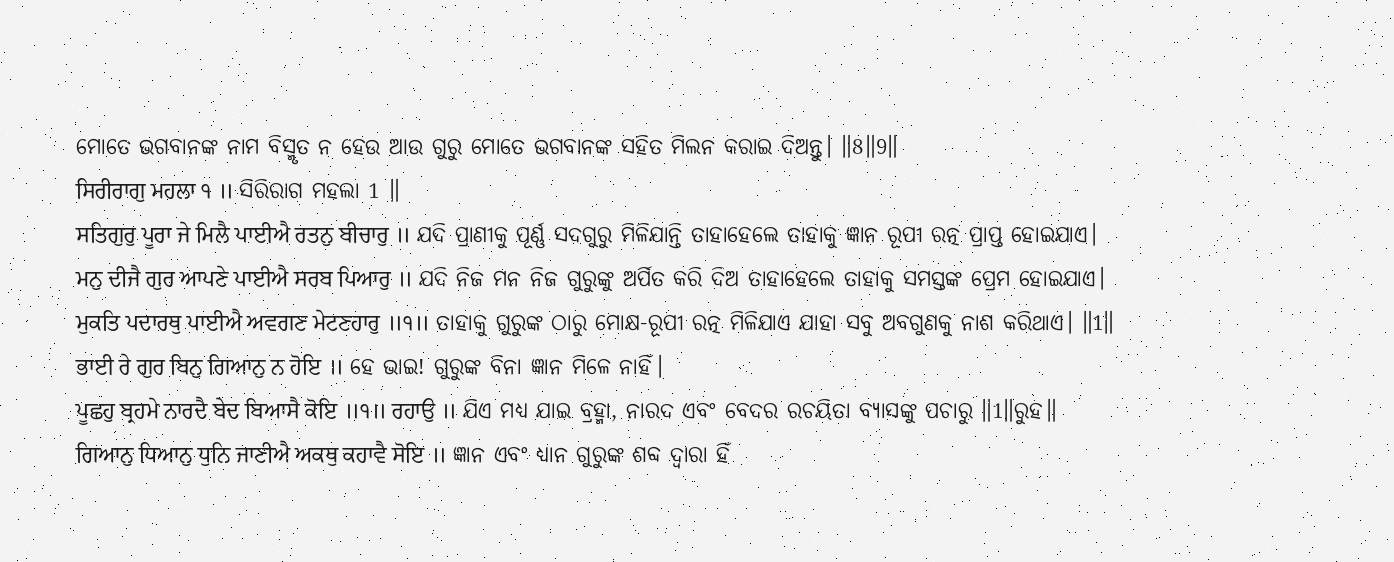ମୋତେ ଭଗବାନଙ୍କ ନାମ ବିସ୍ମୃତ ନ ହେଉ ଆଉ ଗୁରୁ ମୋତେ ଭଗବାନଙ୍କ ସହିତ ମିଲନ କରାଇ ଦିଅନ୍ତୁ। ॥8॥9॥
ਸਿਰੀਰਾਗੁ ਮਹਲਾ ੧ ॥ ସିରିରାଗ ମହଲା 1 ॥
ਸਤਿਗੁਰੁ ਪੂਰਾ ਜੇ ਮਿਲੈ ਪਾਈਐ ਰਤਨੁ ਬੀਚਾਰੁ ॥ ଯଦି ପ୍ରାଣୀକୁ ପୂର୍ଣ୍ଣ ସଦଗୁରୁ ମିଳିଯାନ୍ତି ତାହାହେଲେ ତାହାକୁ ଜ୍ଞାନ ରୂପୀ ରତ୍ନ ପ୍ରାପ୍ତ ହୋଇଯାଏ।
ਮਨੁ ਦੀਜੈ ਗੁਰ ਆਪਣੇ ਪਾਈਐ ਸਰਬ ਪਿਆਰੁ ॥ ଯଦି ନିଜ ମନ ନିଜ ଗୁରୁଙ୍କୁ ଅର୍ପିତ କରି ଦିଅ ତାହାହେଲେ ତାହାକୁ ସମସ୍ତଙ୍କ ପ୍ରେମ ହୋଇଯାଏ।
ਮੁਕਤਿ ਪਦਾਰਥੁ ਪਾਈਐ ਅਵਗਣ ਮੇਟਣਹਾਰੁ ॥੧॥ ତାହାକୁ ଗୁରୁଙ୍କ ଠାରୁ ମୋକ୍ଷ-ରୂପୀ ରତ୍ନ ମିଳିଯାଏ ଯାହା ସବୁ ଅବଗୁଣକୁ ନାଶ କରିଥାଏ। ॥1॥
ਭਾਈ ਰੇ ਗੁਰ ਬਿਨੁ ਗਿਆਨੁ ਨ ਹੋਇ ॥ ହେ ଭାଇ! ଗୁରୁଙ୍କ ବିନା ଜ୍ଞାନ ମିଳେ ନାହିଁ।
ਪੂਛਹੁ ਬ੍ਰਹਮੇ ਨਾਰਦੈ ਬੇਦ ਬਿਆਸੈ ਕੋਇ ॥੧॥ ਰਹਾਉ ॥ ଯିଏ ମଧ୍ୟ ଯାଇ ବ୍ରହ୍ମା, ନାରଦ ଏବଂ ବେଦର ରଚୟିତା ବ୍ୟାସଙ୍କୁ ପଚାରୁ ॥1॥ରୁହ॥
ਗਿਆਨੁ ਧਿਆਨੁ ਧੁਨਿ ਜਾਣੀਐ ਅਕਥੁ ਕਹਾਵੈ ਸੋਇ ॥ ଜ୍ଞାନ ଏବଂ ଧ୍ୟାନ ଗୁରୁଙ୍କ ଶବ୍ଦ ଦ୍ଵାରା ହିଁ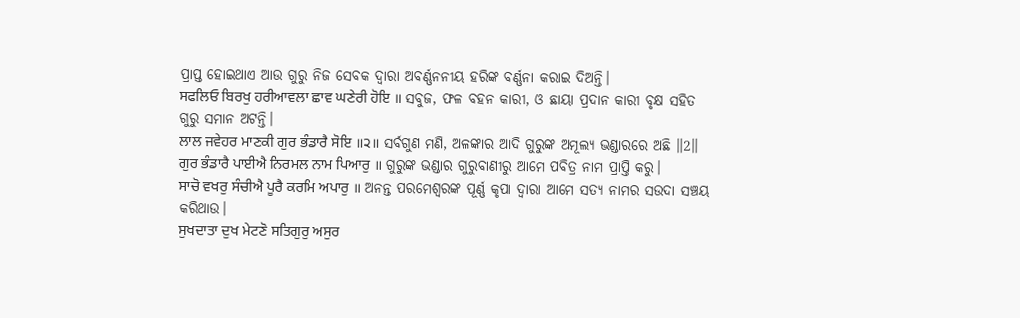ପ୍ରାପ୍ତ ହୋଇଥାଏ ଆଉ ଗୁରୁ ନିଜ ସେବକ ଦ୍ଵାରା ଅବର୍ଣ୍ଣନନୀୟ ହରିଙ୍କ ବର୍ଣ୍ଣନା କରାଇ ଦିଅନ୍ତି।
ਸਫਲਿਓ ਬਿਰਖੁ ਹਰੀਆਵਲਾ ਛਾਵ ਘਣੇਰੀ ਹੋਇ ॥ ସବୁଜ, ଫଳ ବହନ କାରୀ, ଓ ଛାୟା ପ୍ରଦାନ କାରୀ ବୃକ୍ଷ ସହିତ ଗୁରୁ ସମାନ ଅଟନ୍ତି।
ਲਾਲ ਜਵੇਹਰ ਮਾਣਕੀ ਗੁਰ ਭੰਡਾਰੈ ਸੋਇ ॥੨॥ ସର୍ବଗୁଣ ମଣି, ଅଳଙ୍କାର ଆଦି ଗୁରୁଙ୍କ ଅମୂଲ୍ୟ ଭଣ୍ଡାରରେ ଅଛି ॥2॥
ਗੁਰ ਭੰਡਾਰੈ ਪਾਈਐ ਨਿਰਮਲ ਨਾਮ ਪਿਆਰੁ ॥ ଗୁରୁଙ୍କ ଭଣ୍ଡାର ଗୁରୁବାଣୀରୁ ଆମେ ପବିତ୍ର ନାମ ପ୍ରାପ୍ତି କରୁ।
ਸਾਚੋ ਵਖਰੁ ਸੰਚੀਐ ਪੂਰੈ ਕਰਮਿ ਅਪਾਰੁ ॥ ଅନନ୍ତ ପରମେଶ୍ଵରଙ୍କ ପୂର୍ଣ୍ଣ କୃପା ଦ୍ଵାରା ଆମେ ସତ୍ୟ ନାମର ସଉଦା ସଞ୍ଚୟ କରିଥାଉ।
ਸੁਖਦਾਤਾ ਦੁਖ ਮੇਟਣੋ ਸਤਿਗੁਰੁ ਅਸੁਰ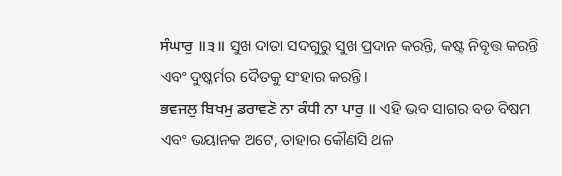ਸੰਘਾਰੁ ॥੩॥ ସୁଖ ଦାତା ସଦଗୁରୁ ସୁଖ ପ୍ରଦାନ କରନ୍ତି, କଷ୍ଟ ନିବୃତ୍ତ କରନ୍ତି ଏବଂ ଦୁଷ୍କର୍ମର ଦୈତକୁ ସଂହାର କରନ୍ତି।
ਭਵਜਲੁ ਬਿਖਮੁ ਡਰਾਵਣੋ ਨਾ ਕੰਧੀ ਨਾ ਪਾਰੁ ॥ ଏହି ଭବ ସାଗର ବଡ ବିଷମ ଏବଂ ଭୟାନକ ଅଟେ, ତାହାର କୌଣସି ଥଳ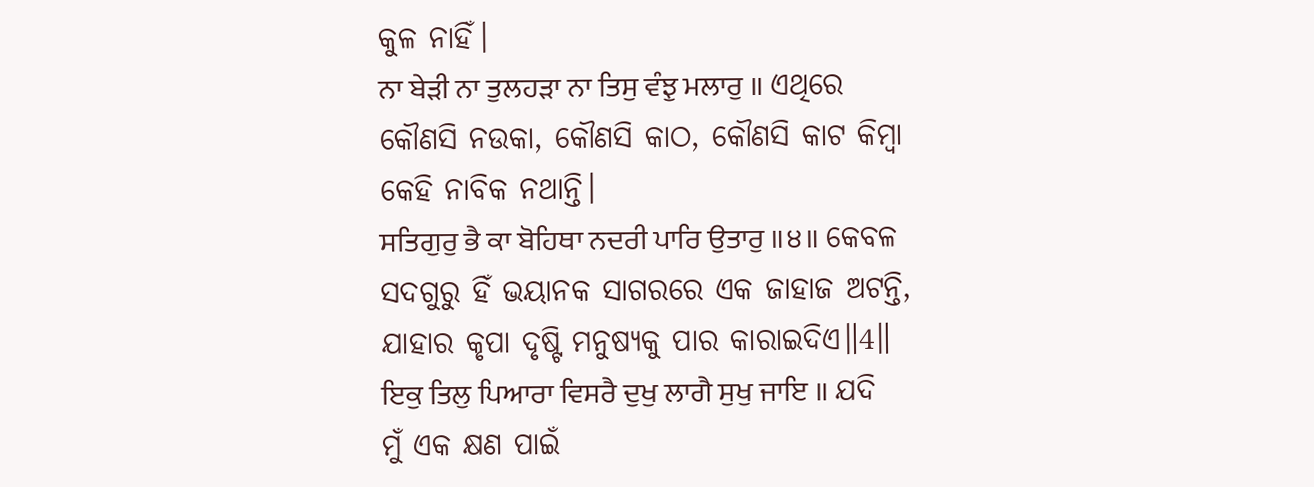କୁଳ ନାହିଁ।
ਨਾ ਬੇੜੀ ਨਾ ਤੁਲਹੜਾ ਨਾ ਤਿਸੁ ਵੰਝੁ ਮਲਾਰੁ ॥ ଏଥିରେ କୌଣସି ନଉକା, କୌଣସି କାଠ, କୌଣସି କାଟ କିମ୍ବା କେହି ନାବିକ ନଥାନ୍ତି।
ਸਤਿਗੁਰੁ ਭੈ ਕਾ ਬੋਹਿਥਾ ਨਦਰੀ ਪਾਰਿ ਉਤਾਰੁ ॥੪॥ କେବଳ ସଦଗୁରୁ ହିଁ ଭୟାନକ ସାଗରରେ ଏକ ଜାହାଜ ଅଟନ୍ତି, ଯାହାର କୃପା ଦୃଷ୍ଟି ମନୁଷ୍ୟକୁ ପାର କାରାଇଦିଏ॥4॥
ਇਕੁ ਤਿਲੁ ਪਿਆਰਾ ਵਿਸਰੈ ਦੁਖੁ ਲਾਗੈ ਸੁਖੁ ਜਾਇ ॥ ଯଦି ମୁଁ ଏକ କ୍ଷଣ ପାଇଁ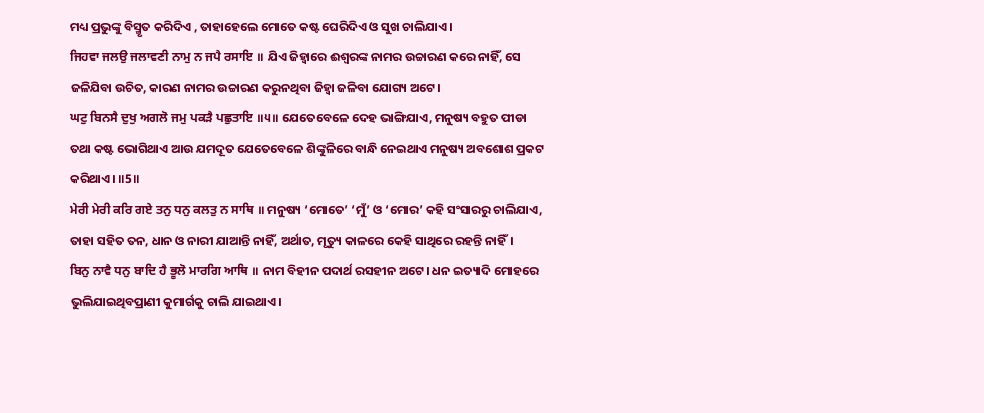ମଧ୍ୟ ପ୍ରଭୁଙ୍କୁ ବିସ୍ମୃତ କରିଦିଏ , ତାହାହେଲେ ମୋତେ କଷ୍ଟ ଘେରିଦିଏ ଓ ସୁଖ ଚାଲିଯାଏ।
ਜਿਹਵਾ ਜਲਉ ਜਲਾਵਣੀ ਨਾਮੁ ਨ ਜਪੈ ਰਸਾਇ ॥ ଯିଏ ଜିହ୍ଵାରେ ଈଶ୍ଵରଙ୍କ ନାମର ଉଚ୍ଚାରଣ କରେ ନାହିଁ, ସେ ଜଳିଯିବା ଉଚିତ, କାରଣ ନାମର ଉଚ୍ଚାରଣ କରୁନଥିବା ଜିହ୍ଵା ଜଳିବା ଯୋଗ୍ୟ ଅଟେ।
ਘਟੁ ਬਿਨਸੈ ਦੁਖੁ ਅਗਲੋ ਜਮੁ ਪਕੜੈ ਪਛੁਤਾਇ ॥੫॥ ଯେତେବେଳେ ଦେହ ଭାଙ୍ଗିଯାଏ, ମନୁଷ୍ୟ ବହୁତ ପୀଡା ତଥା କଷ୍ଟ ଭୋଗିଥାଏ ଆଉ ଯମଦୂତ ଯେତେବେଳେ ଶିଙ୍କୁଳିରେ ବାନ୍ଧି ନେଇଥାଏ ମନୁଷ୍ୟ ଅବଶୋଶ ପ୍ରକଟ କରିଥାଏ। ॥5॥
ਮੇਰੀ ਮੇਰੀ ਕਰਿ ਗਏ ਤਨੁ ਧਨੁ ਕਲਤੁ ਨ ਸਾਥਿ ॥ ମନୁଷ୍ୟ ‘ମୋତେ’ ‘ମୁଁ’ ଓ ‘ମୋର’ କହି ସଂସାରରୁ ଚାଲିଯାଏ, ତାହା ସହିତ ତନ, ଧାନ ଓ ନାରୀ ଯାଆନ୍ତି ନାହିଁ, ଅର୍ଥାତ, ମୃତ୍ୟୁ କାଳରେ କେହି ସାଥିରେ ରହନ୍ତି ନାହିଁ।
ਬਿਨੁ ਨਾਵੈ ਧਨੁ ਬਾਦਿ ਹੈ ਭੂਲੋ ਮਾਰਗਿ ਆਥਿ ॥ ନାମ ବିହୀନ ପଦାର୍ଥ ରସହୀନ ଅଟେ। ଧନ ଇତ୍ୟାଦି ମୋହରେ ଭୁଲିଯାଇଥିବପ୍ରାଣୀ କୁମାର୍ଗକୁ ଚାଲି ଯାଇଥାଏ।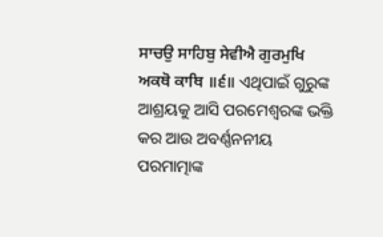ਸਾਚਉ ਸਾਹਿਬੁ ਸੇਵੀਐ ਗੁਰਮੁਖਿ ਅਕਥੋ ਕਾਥਿ ॥੬॥ ଏଥିପାଇଁ ଗୁରୁଙ୍କ ଆଶ୍ରୟକୁ ଆସି ପରମେଶ୍ଵରଙ୍କ ଭକ୍ତି କର ଆଉ ଅବର୍ଣ୍ଣନନୀୟ ପରମାତ୍ମାଙ୍କ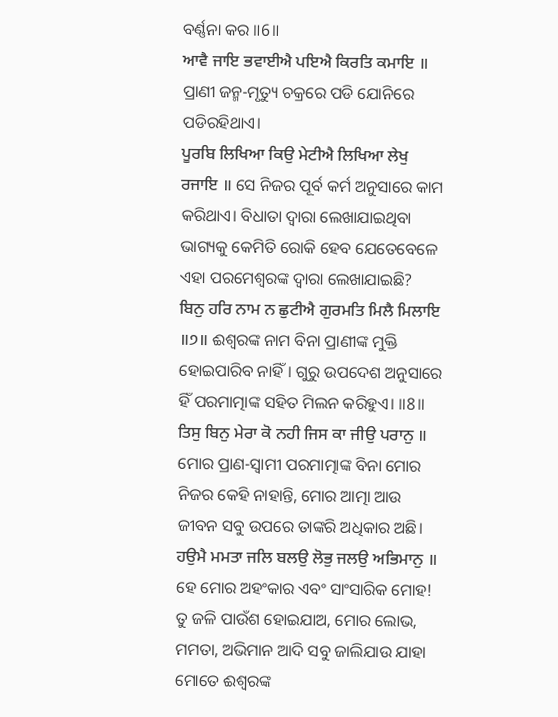ବର୍ଣ୍ଣନା କର ॥6॥
ਆਵੈ ਜਾਇ ਭਵਾਈਐ ਪਇਐ ਕਿਰਤਿ ਕਮਾਇ ॥ ପ୍ରାଣୀ ଜନ୍ମ-ମୃତ୍ୟୁ ଚକ୍ରରେ ପଡି ଯୋନିରେ ପଡିରହିଥାଏ।
ਪੂਰਬਿ ਲਿਖਿਆ ਕਿਉ ਮੇਟੀਐ ਲਿਖਿਆ ਲੇਖੁ ਰਜਾਇ ॥ ସେ ନିଜର ପୂର୍ବ କର୍ମ ଅନୁସାରେ କାମ କରିଥାଏ। ବିଧାତା ଦ୍ଵାରା ଲେଖାଯାଇଥିବା ଭାଗ୍ୟକୁ କେମିତି ରୋକି ହେବ ଯେତେବେଳେ ଏହା ପରମେଶ୍ଵରଙ୍କ ଦ୍ଵାରା ଲେଖାଯାଇଛି?
ਬਿਨੁ ਹਰਿ ਨਾਮ ਨ ਛੁਟੀਐ ਗੁਰਮਤਿ ਮਿਲੈ ਮਿਲਾਇ ॥੭॥ ଈଶ୍ଵରଙ୍କ ନାମ ବିନା ପ୍ରାଣୀଙ୍କ ମୁକ୍ତି ହୋଇପାରିବ ନାହିଁ। ଗୁରୁ ଉପଦେଶ ଅନୁସାରେ ହିଁ ପରମାତ୍ମାଙ୍କ ସହିତ ମିଲନ କରିହୁଏ। ॥8॥
ਤਿਸੁ ਬਿਨੁ ਮੇਰਾ ਕੋ ਨਹੀ ਜਿਸ ਕਾ ਜੀਉ ਪਰਾਨੁ ॥ ମୋର ପ୍ରାଣ-ସ୍ଵାମୀ ପରମାତ୍ମାଙ୍କ ବିନା ମୋର ନିଜର କେହି ନାହାନ୍ତି, ମୋର ଆତ୍ମା ଆଉ ଜୀବନ ସବୁ ଉପରେ ତାଙ୍କରି ଅଧିକାର ଅଛି।
ਹਉਮੈ ਮਮਤਾ ਜਲਿ ਬਲਉ ਲੋਭੁ ਜਲਉ ਅਭਿਮਾਨੁ ॥ ହେ ମୋର ଅହଂକାର ଏବଂ ସାଂସାରିକ ମୋହ! ତୁ ଜଳି ପାଉଁଶ ହୋଇଯାଅ, ମୋର ଲୋଭ, ମମତା, ଅଭିମାନ ଆଦି ସବୁ ଜାଲିଯାଉ ଯାହା ମୋତେ ଈଶ୍ଵରଙ୍କ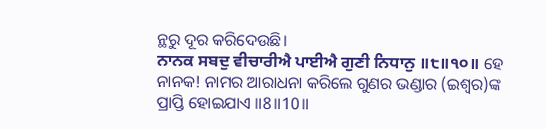ନ୍ଥରୁ ଦୂର କରିଦେଉଛି।
ਨਾਨਕ ਸਬਦੁ ਵੀਚਾਰੀਐ ਪਾਈਐ ਗੁਣੀ ਨਿਧਾਨੁ ॥੮॥੧੦॥ ହେ ନାନକ! ନାମର ଆରାଧନା କରିଲେ ଗୁଣର ଭଣ୍ଡାର (ଇଶ୍ଵର)ଙ୍କ ପ୍ରାପ୍ତି ହୋଇଯାଏ ॥8॥10॥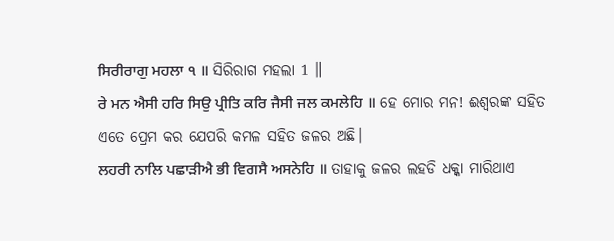ਸਿਰੀਰਾਗੁ ਮਹਲਾ ੧ ॥ ସିରିରାଗ ମହଲା 1 ॥
ਰੇ ਮਨ ਐਸੀ ਹਰਿ ਸਿਉ ਪ੍ਰੀਤਿ ਕਰਿ ਜੈਸੀ ਜਲ ਕਮਲੇਹਿ ॥ ହେ ମୋର ମନ! ଈଶ୍ଵରଙ୍କ ସହିତ ଏତେ ପ୍ରେମ କର ଯେପରି କମଳ ସହିତ ଜଳର ଅଛି।
ਲਹਰੀ ਨਾਲਿ ਪਛਾੜੀਐ ਭੀ ਵਿਗਸੈ ਅਸਨੇਹਿ ॥ ତାହାକୁ ଜଳର ଲହଡି ଧକ୍କା ମାରିଥାଏ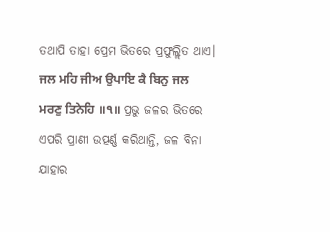ତଥାପି ତାହା ପ୍ରେମ ଭିତରେ ପ୍ରଫୁଲ୍ଲିତ ଥାଏ।
ਜਲ ਮਹਿ ਜੀਅ ਉਪਾਇ ਕੈ ਬਿਨੁ ਜਲ ਮਰਣੁ ਤਿਨੇਹਿ ॥੧॥ ପ୍ରଭୁ ଜଳର ଭିତରେ ଏପରି ପ୍ରାଣୀ ଉତ୍ପର୍ଣ୍ଣ କରିଥାନ୍ତି, ଜଳ ବିନା ଯାହାର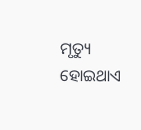ମୃତ୍ୟୁ ହୋଇଥାଏ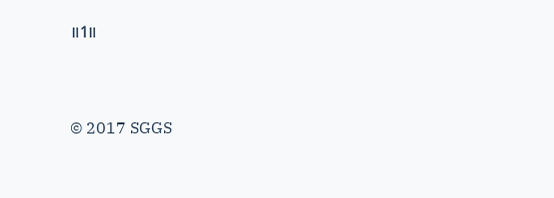॥1॥


© 2017 SGGS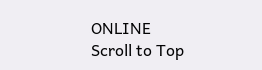ONLINE
Scroll to Top